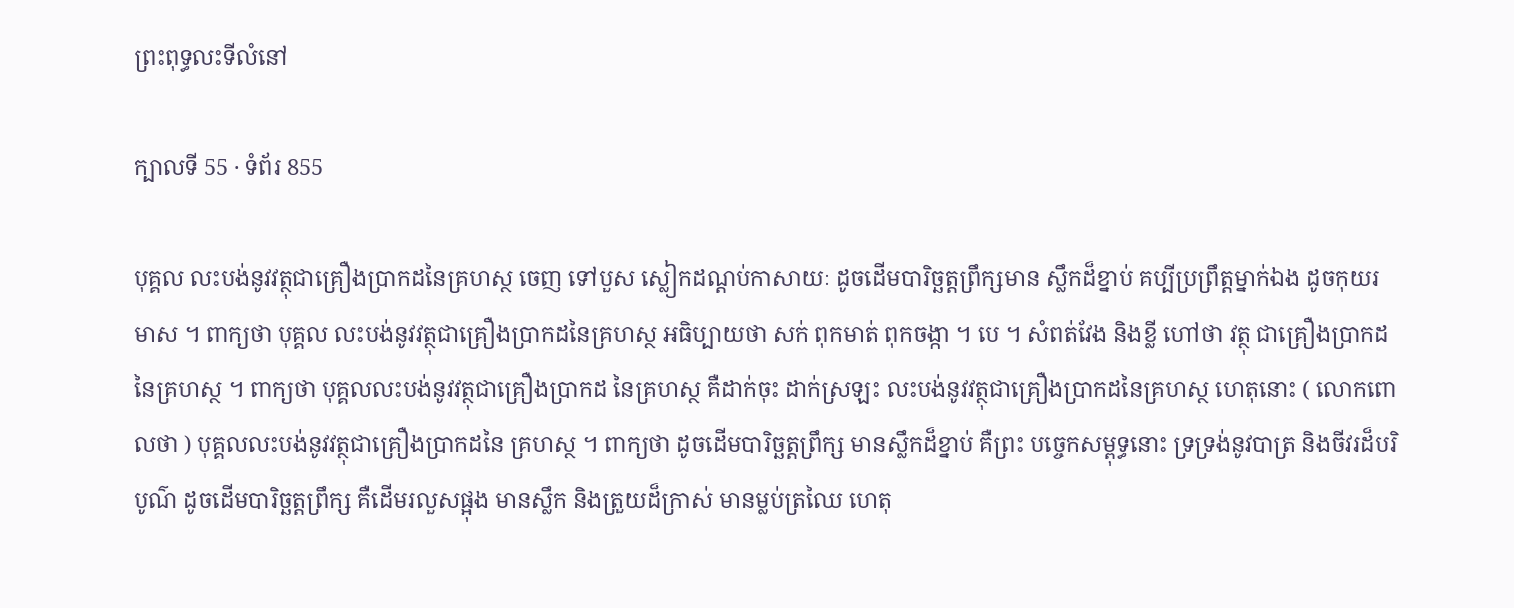ព្រះពុទ្ធលះទីលំនៅ

ក្បាលទី 55 · ទំព័រ 855

បុគ្គល លះបង់នូវវត្ថុជាគ្រឿងប្រាកដនៃគ្រហស្ថ ចេញ ទៅបួស ស្លៀកដណ្តប់កាសាយៈ ដូចដើមបារិច្ឆត្តព្រឹក្សមាន ស្លឹកដ៏ខ្នាប់ គប្បីប្រព្រឹត្តម្នាក់ឯង ដូចកុយរមាស ។ ពាក្យថា បុគ្គល លះបង់នូវវត្ថុជាគ្រឿងប្រាកដនៃគ្រហស្ថ អធិប្បាយថា សក់ ពុកមាត់ ពុកចង្កា ។ បេ ។ សំពត់វែង និងខ្លី ហៅថា វត្ថុ ជាគ្រឿងប្រាកដនៃគ្រហស្ថ ។ ពាក្យថា បុគ្គលលះបង់នូវវត្ថុជាគ្រឿងប្រាកដ នៃគ្រហស្ថ គឺដាក់ចុះ ដាក់ស្រឡះ លះបង់នូវវត្ថុជាគ្រឿងប្រាកដនៃគ្រហស្ថ ហេតុនោះ ( លោកពោលថា ) បុគ្គលលះបង់នូវវត្ថុជាគ្រឿងប្រាកដនៃ គ្រហស្ថ ។ ពាក្យថា ដូចដើមបារិច្ឆត្តព្រឹក្ស មានស្លឹកដ៏ខ្នាប់ គឺព្រះ បច្ចេកសម្ពុទ្ធនោះ ទ្រទ្រង់នូវបាត្រ និងចីវរដ៏បរិបូណ៌ ដូចដើមបារិច្ឆត្តព្រឹក្ស គឺដើមរលួសផ្អុង មានស្លឹក និងត្រួយដ៏ក្រាស់ មានម្លប់ត្រឈៃ ហេតុ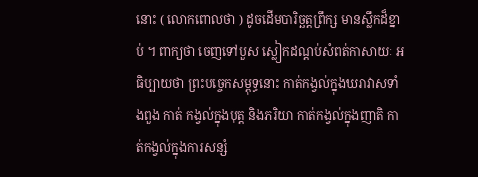នោះ ( លោកពោលថា ) ដូចដើមបារិច្ឆត្តព្រឹក្ស មានស្លឹកដ៏ខ្នាប់ ។ ពាក្យថា ចេញទៅបួស ស្លៀកដណ្តប់សំពត់កាសាយៈ អធិប្បាយថា ព្រះបច្ចេកសម្ពុទ្ធនោះ កាត់កង្វល់ក្នុងឃរាវាសទាំងពួង កាត់ កង្វល់ក្នុងបុត្ត និងភរិយា កាត់កង្វល់ក្នុងញាតិ កាត់កង្វល់ក្នុងការសន្សំ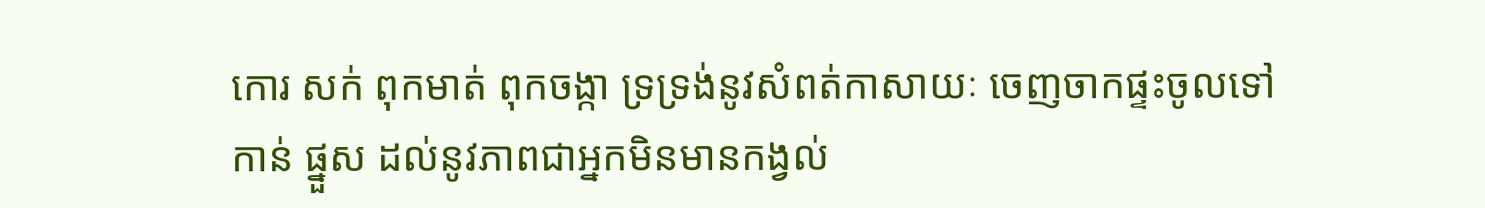កោរ សក់ ពុកមាត់ ពុកចង្កា ទ្រទ្រង់នូវសំពត់កាសាយៈ ចេញចាកផ្ទះចូលទៅកាន់ ផ្នួស ដល់នូវភាពជាអ្នកមិនមានកង្វល់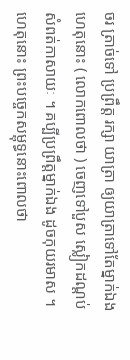ចរ ត្រាច់ទៅ ប្រព្រឹត្ត រក្សា យាត្រា ឲ្យយាត្រាទៅតែម្នាក់ឯង ហេតុនោះ ( លោកពោលថា ) ចេញទៅបួស ស្លៀកដណ្តប់សំពត់កាសាយៈ ។ គប្បីប្រព្រឹត្តម្នាក់ឯង ដូចកុយរមាស ។ ហេតុនោះ ព្រះបច្ចេកសម្ពុទ្ធនោះពោលថា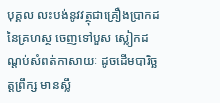បុគ្គល លះបង់នូវវត្ថុជាគ្រឿងប្រាកដនៃគ្រហស្ថ ចេញទៅបួស ស្លៀកដណ្តប់សំពត់កាសាយៈ ដូចដើមបារិច្ឆត្តព្រឹក្ស មានស្លឹ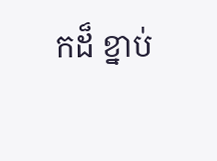កដ៏ ខ្នាប់